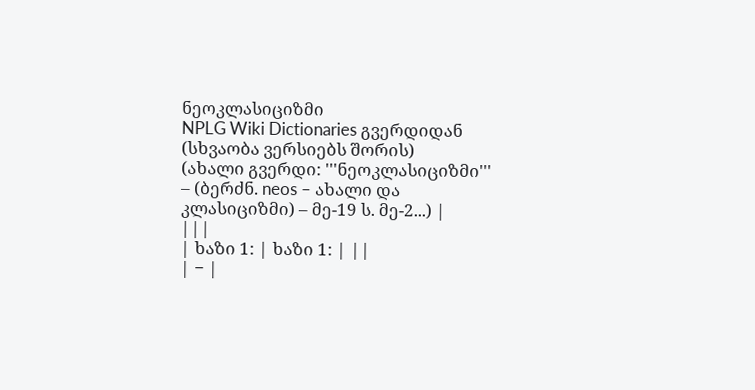ნეოკლასიციზმი
NPLG Wiki Dictionaries გვერდიდან
(სხვაობა ვერსიებს შორის)
(ახალი გვერდი: '''ნეოკლასიციზმი''' – (ბერძნ. neos – ახალი და კლასიციზმი) – მე-19 ს. მე-2...) |
|||
| ხაზი 1: | ხაზი 1: | ||
| − |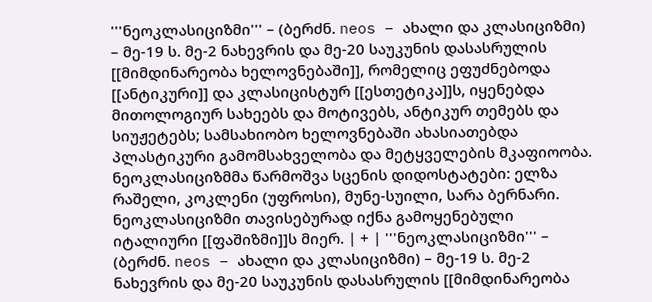'''ნეოკლასიციზმი''' – (ბერძნ. neos – ახალი და კლასიციზმი) – მე-19 ს. მე-2 ნახევრის და მე-20 საუკუნის დასასრულის [[მიმდინარეობა ხელოვნებაში]], რომელიც ეფუძნებოდა [[ანტიკური]] და კლასიცისტურ [[ესთეტიკა]]ს, იყენებდა მითოლოგიურ სახეებს და მოტივებს, ანტიკურ თემებს და სიუჟეტებს; სამსახიობო ხელოვნებაში ახასიათებდა პლასტიკური გამომსახველობა და მეტყველების მკაფიოობა. ნეოკლასიციზმმა წარმოშვა სცენის დიდოსტატები: ელზა რაშელი, კოკლენი (უფროსი), მუნე-სუილი, სარა ბერნარი. ნეოკლასიციზმი თავისებურად იქნა გამოყენებული იტალიური [[ფაშიზმი]]ს მიერ. | + | '''ნეოკლასიციზმი''' – (ბერძნ. neos – ახალი და კლასიციზმი) – მე-19 ს. მე-2 ნახევრის და მე-20 საუკუნის დასასრულის [[მიმდინარეობა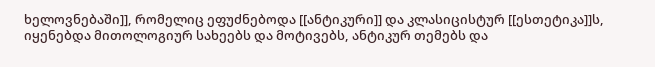ხელოვნებაში]], რომელიც ეფუძნებოდა [[ანტიკური]] და კლასიცისტურ [[ესთეტიკა]]ს, იყენებდა მითოლოგიურ სახეებს და მოტივებს, ანტიკურ თემებს და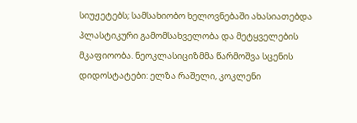სიუჟეტებს; სამსახიობო ხელოვნებაში ახასიათებდა პლასტიკური გამომსახველობა და მეტყველების მკაფიოობა. ნეოკლასიციზმმა წარმოშვა სცენის დიდოსტატები: ელზა რაშელი, კოკლენი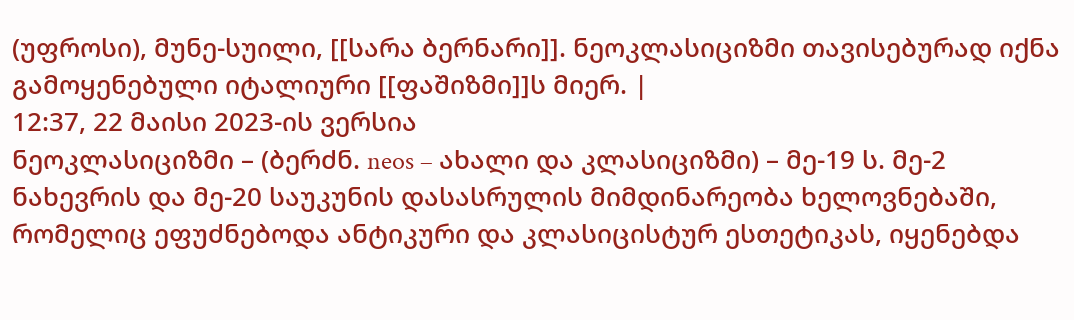(უფროსი), მუნე-სუილი, [[სარა ბერნარი]]. ნეოკლასიციზმი თავისებურად იქნა გამოყენებული იტალიური [[ფაშიზმი]]ს მიერ. |
12:37, 22 მაისი 2023-ის ვერსია
ნეოკლასიციზმი – (ბერძნ. neos – ახალი და კლასიციზმი) – მე-19 ს. მე-2 ნახევრის და მე-20 საუკუნის დასასრულის მიმდინარეობა ხელოვნებაში, რომელიც ეფუძნებოდა ანტიკური და კლასიცისტურ ესთეტიკას, იყენებდა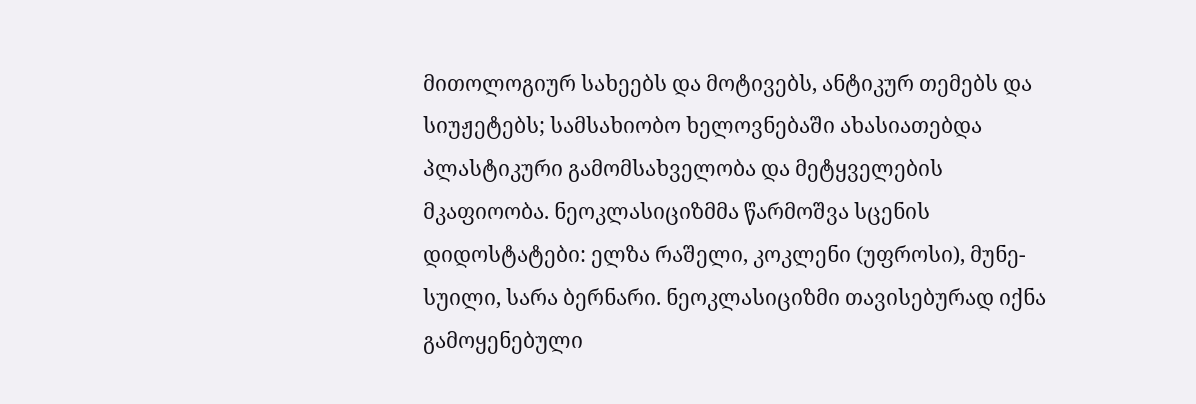მითოლოგიურ სახეებს და მოტივებს, ანტიკურ თემებს და სიუჟეტებს; სამსახიობო ხელოვნებაში ახასიათებდა პლასტიკური გამომსახველობა და მეტყველების მკაფიოობა. ნეოკლასიციზმმა წარმოშვა სცენის დიდოსტატები: ელზა რაშელი, კოკლენი (უფროსი), მუნე-სუილი, სარა ბერნარი. ნეოკლასიციზმი თავისებურად იქნა გამოყენებული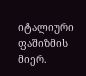იტალიური ფაშიზმის მიერ.